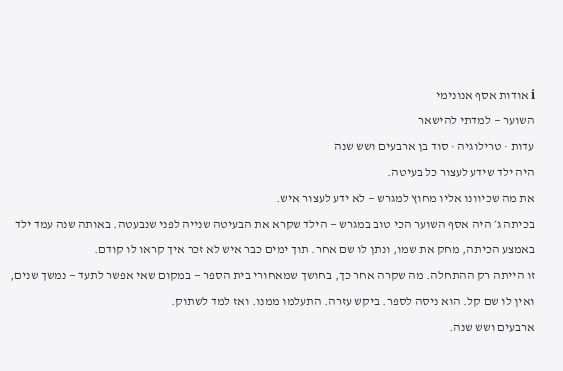ℹ אודות אסף אנונימי
השוער — למדתי להישאר
עדות · טרילוגיה · סוד בן ארבעים ושש שנה
היה ילד שידע לעצור כל בעיטה.
את מה שכיוונו אליו מחוץ למגרש — לא ידע לעצור איש.
בכיתה ג׳ היה אסף השוער הכי טוב במגרש — הילד שקרא את הבעיטה שנייה לפני שנבעטה. באותה שנה עמד ילד באמצע הכיתה, מחק את שמו, ונתן לו שם אחר. תוך ימים כבר איש לא זכר איך קראו לו קודם.
זו הייתה רק ההתחלה. מה שקרה אחר כך, בחושך שמאחורי בית הספר — במקום שאי אפשר לתעד — נמשך שנים, ואין לו שם קל. הוא ניסה לספר. ביקש עזרה. התעלמו ממנו. ואז למד לשתוק.
ארבעים ושש שנה.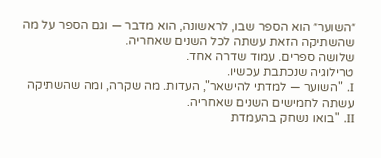״השוער״ הוא הספר שבו, לראשונה, הוא מדבר — וגם הספר על מה שהשתיקה הזאת עשתה לכל השנים שאחריה.
שלושה ספרים. עמוד שדרה אחד.
טרילוגיה שנכתבת עכשיו.
I. "השוער — למדתי להישאר", העדות. מה שקרה, ומה שהשתיקה עשתה לחמישים השנים שאחריה.
II. "בואו נשחק בהעמדת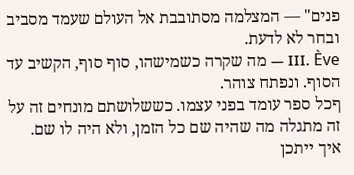פנים" — המצלמה מסתובבת אל העולם שעמד מסביב ובחר לא לדעת.
III. Ève — מה שקרה כשמישהו, סוף סוף, הקשיב עד הסוף. ונפתח צוהר.
ףכל ספר עומד בפני עצמו. כששלושתם מונחים זה על זה מתגלה מה שהיה שם כל הזמן, ולא היה לו שם.
איך ייתכן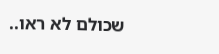שכולם לא ראו..